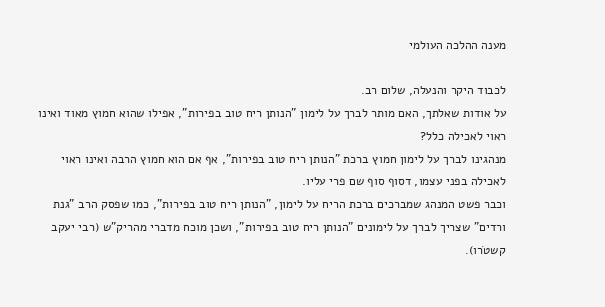מענה ההלכה העולמי

לכבוד היקר והנעלה, שלום רב.
על אודות שאלתך, האם מותר לברך על לימון "הנותן ריח טוב בפירות", אפילו שהוא חמוץ מאוד ואינו ראוי לאכילה כלל?
מנהגינו לברך על לימון חמוץ ברכת "הנותן ריח טוב בפירות", אף אם הוא חמוץ הרבה ואינו ראוי לאכילה בפני עצמו, דסוף סוף שם פרי עליו.
וכבר פשט המנהג שמברכים ברכת הריח על לימון, "הנותן ריח טוב בפירות", כמו שפסק הרב "גנת ורדים" שצריך לברך על לימונים "הנותן ריח טוב בפירות", ושכן מוכח מדברי מהריק"ש (רבי יעקב קשטֹרו).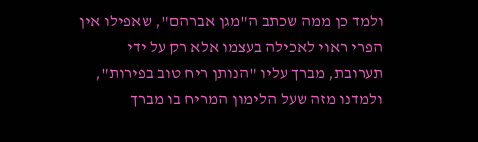ולמד כן ממה שכתב ה"מגן אברהם", שאפילו אין הפרי ראוי לאכילה בעצמו אלא רק על ידי תערובת, מברך עליו "הנותן ריח טוב בפירות", ולמדנו מזה שעל הלימון המריח בו מברך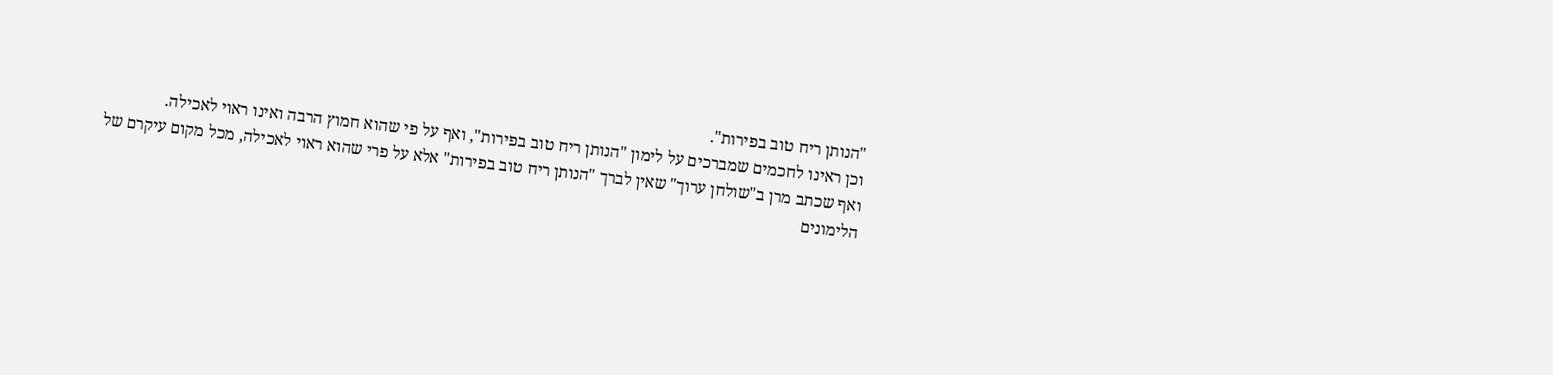"הנותן ריח טוב בפירות".
וכן ראינו לחכמים שמברכים על לימון "הנותן ריח טוב בפירות", ואף על פי שהוא חמוץ הרבה ואינו ראוי לאכילה.
ואף שכתב מרן ב"שולחן ערוך" שאין לברך "הנותן ריח טוב בפירות" אלא על פרי שהוא ראוי לאכילה, מכל מקום עיקרם של הלימונים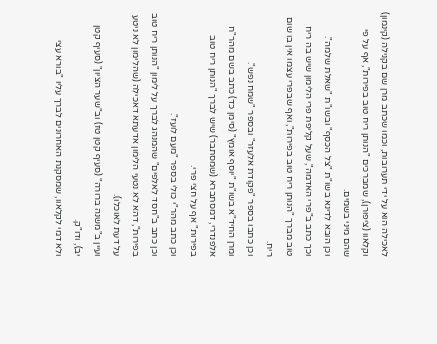לאכילה הוא על ידי תערובות, וכמו שכתב מרן שם בקנילה (קינמון) וקלאוו (ציפורן), שמברכים "הנותן ריח טוב בפירות", אף על פי שהם מיני בשמים.
וכן הובא לדינא בשו"ת "צל הכסף" ובשו"ת "שאלת שלמה".
וכך כתב ב"פרי האדמה", שעל קליפת פרי הלימון שיש בה ריח טוב מברך "הנותן ריח טוב בפירות", ואף שבפרי עצמו אין בו שום ריח.
וכן כתבו בספר "פקודת אלעזר" ובספר "שמח נפש".
ומרן החיד"א בשו"ת "יוסף אומץ" (סימן כד) כתב בשם מהר"ח אלפנדרי, דמסתברא (שמסתבר) שיש לברך "הנותן ריח טוב בפירות" אף על חצי פרי.
וכן כתב מהר"י כולי בספר "מעם לועז".
וכן כתב ב"חסד לאלפים" שהמנהג לברך על לימון "הנותן ריח טוב בפירות", דהא לא נטעי הלימון אדעתא דאכילה (שהלימון לא ניטע על דעת לאוכלו).
ועיין ב"משנה ברורה" (סעיף קטן טז) וב"שער הציון" (סעיף קטן יב), ודו"ק.
ולא דמי לקלאוו, שמסקנת האחרונים לברך עליו "בורא עצי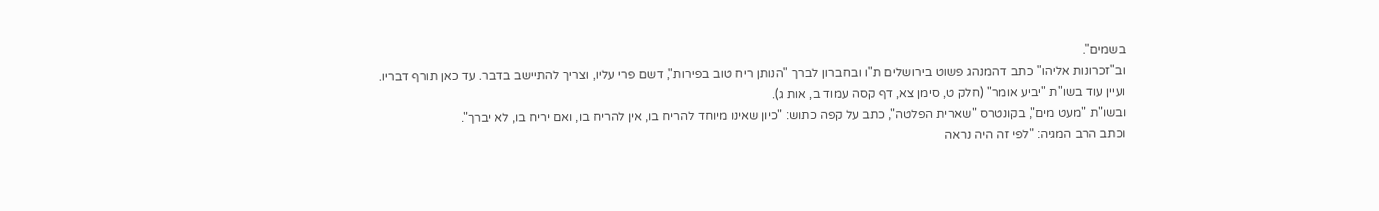בשמים".
וב"זכרונות אליהו" כתב דהמנהג פשוט בירושלים ת"ו ובחברון לברך "הנותן ריח טוב בפירות", דשם פרי עליו, וצריך להתיישב בדבר. עד כאן תורף דבריו.
ועיין עוד בשו"ת "יביע אומר" (חלק ט, סימן צא, דף קסה עמוד ב, אות ג).
ובשו"ת "מעט מים", בקונטרס "שארית הפלטה", כתב על קפה כתוש: "כיון שאינו מיוחד להריח בו, אין להריח בו, ואם יריח בו, לא יברך".
וכתב הרב המגיה: "לפי זה היה נראה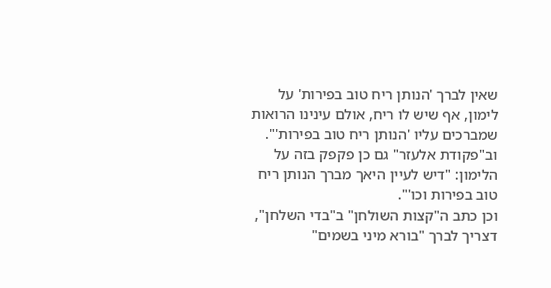שאין לברך 'הנותן ריח טוב בפירות' על לימון, אף שיש לו ריח, אולם עינינו הרואות שמברכים עליו 'הנותן ריח טוב בפירות'".
וב"פקודת אלעזר" גם כן פקפק בזה על הלימון: "דיש לעיין היאך מברך הנותן ריח טוב בפירות וכו'".
וכן כתב ה"קצות השולחן" ב"בדי השלחן", דצריך לברך "בורא מיני בשמים"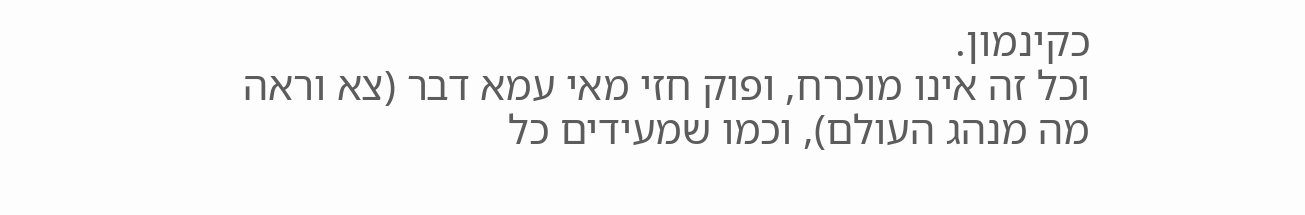כקינמון.
וכל זה אינו מוכרח, ופוק חזי מאי עמא דבר (צא וראה מה מנהג העולם), וכמו שמעידים כל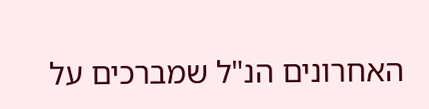האחרונים הנ"ל שמברכים על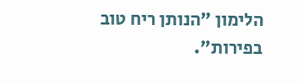הלימון "הנותן ריח טוב בפירות".